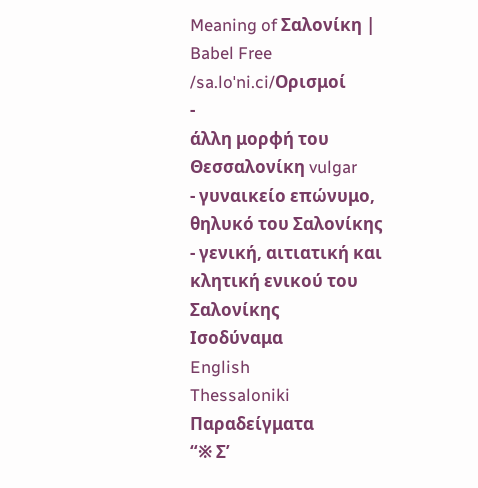Meaning of Σαλονίκη | Babel Free
/sa.loˈni.ci/Ορισμοί
-
άλλη μορφή του Θεσσαλονίκη vulgar
- γυναικείο επώνυμο, θηλυκό του Σαλονίκης
- γενική, αιτιατική και κλητική ενικού του Σαλονίκης
Ισοδύναμα
English
Thessaloniki
Παραδείγματα
“※ Σ’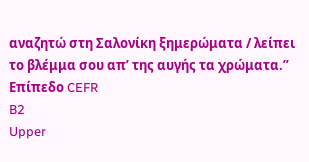αναζητώ στη Σαλονίκη ξημερώματα / λείπει το βλέμμα σου απ’ της αυγής τα χρώματα.”
Επίπεδο CEFR
B2
Upper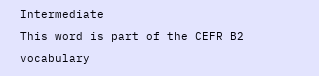Intermediate
This word is part of the CEFR B2 vocabulary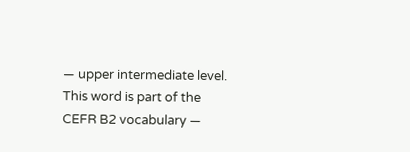— upper intermediate level.
This word is part of the CEFR B2 vocabulary —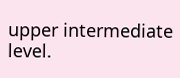upper intermediate level.